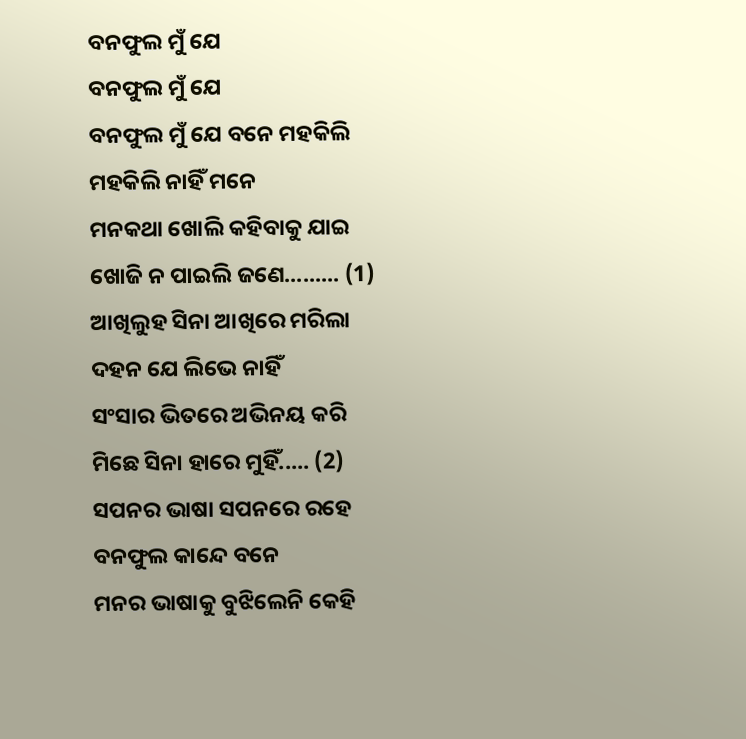ବନଫୁଲ ମୁଁ ଯେ
ବନଫୁଲ ମୁଁ ଯେ
ବନଫୁଲ ମୁଁ ଯେ ବନେ ମହକିଲି
ମହକିଲି ନାହିଁ ମନେ
ମନକଥା ଖୋଲି କହିବାକୁ ଯାଇ
ଖୋଜି ନ ପାଇଲି ଜଣେ......... (1)
ଆଖିଲୁହ ସିନା ଆଖିରେ ମରିଲା
ଦହନ ଯେ ଲିଭେ ନାହିଁ
ସଂସାର ଭିତରେ ଅଭିନୟ କରି
ମିଛେ ସିନା ହାରେ ମୁହିଁ..... (2)
ସପନର ଭାଷା ସପନରେ ରହେ
ବନଫୁଲ କାନ୍ଦେ ବନେ
ମନର ଭାଷାକୁ ବୁଝିଲେନି କେହି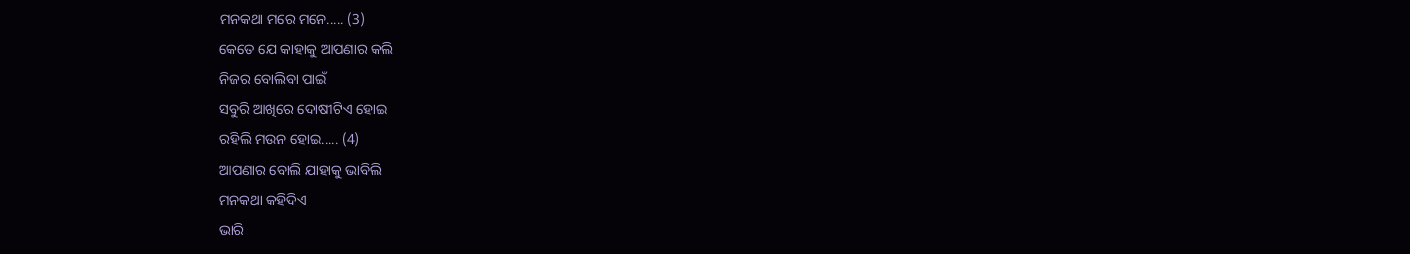ମନକଥା ମରେ ମନେ..... (3)
କେତେ ଯେ କାହାକୁ ଆପଣାର କଲି
ନିଜର ବୋଲିବା ପାଇଁ
ସବୁରି ଆଖିରେ ଦୋଷୀଟିଏ ହୋଇ
ରହିଲି ମଉନ ହୋଇ..... (4)
ଆପଣାର ବୋଲି ଯାହାକୁ ଭାବିଲି
ମନକଥା କହିଦିଏ
ଭାରି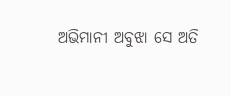ଅଭିମାନୀ ଅବୁଝା ସେ ଅତି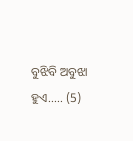ବୁଝିବି ଅବୁଝା ହୁଏ..... (5)